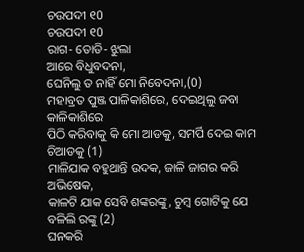ଚଉପଦୀ ୧0
ଚଉପଦୀ ୧0
ରାଗ- ତୋଡି- ଝୁଲା
ଆରେ ବିଧୁବଦନା,
ଘେନିଲୁ ତ ନାହିଁ ମୋ ନିବେଦନା,(0)
ମହାବ୍ରତ ପୁଞ୍ଜ ପାଳିକାଶିରେ, ଦେଇଥିଲୁ ଜବା କାଳିକାଶିରେ
ପିଠି କରିବାକୁ କି ମୋ ଆଡକୁ, ସମର୍ପି ଦେଇ କାମ ଚିଆଡକୁ (1)
ମାଳିଯାକ ବହୁଥାନ୍ତି ଉଦକ, ଜାଳି ଜାଗର କରି ଅଭିଷେକ,
କାଳଟି ଯାକ ସେବି ଶଙ୍କରଙ୍କୁ, ଚୁମ୍ବ ଗୋଟିକୁ ଯେ ବଳିଲି ରଙ୍କୁ (2)
ଘନକରି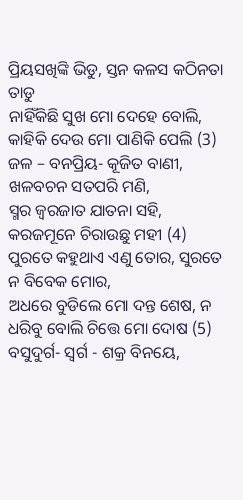ପ୍ରିୟସଖିଙ୍କି ଭିଡୁ, ସ୍ତନ କଳସ କଠିନତା ତାଡୁ
ନାହିଁକିଛି ସୁଖ ମୋ ଦେହେ ବୋଲି, କାହିକି ଦେଉ ମୋ ପାଣିକି ପେଲି (3)
ଜଳ – ବନପ୍ରିୟ- କୂଜିତ ବାଣୀ, ଖଳବଚନ ସତପରି ମଣି,
ସ୍ମର ଜ୍ୱରଜାତ ଯାତନା ସହି, କରଜମୂନେ ଚିରାଉଛୁ ମହୀ (4)
ପୁରତେ କହୁଥାଏ ଏଣୁ ତୋର, ସୁରତେ ନ ବିବେକ ମୋର,
ଅଧରେ ବୁଡିଲେ ମୋ ଦନ୍ତ ଶେଷ, ନ ଧରିବୁ ବୋଲି ଚିତ୍ତେ ମୋ ଦୋଷ (5)
ବସୁଦୁର୍ଗ- ସ୍ୱର୍ଗ - ଶକ୍ର ବିନୟେ,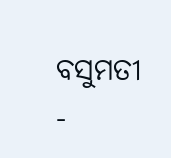ବସୁମତୀ -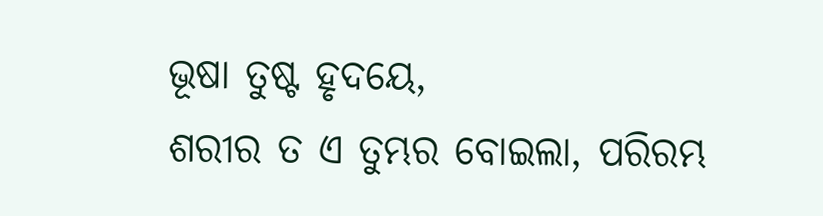ଭୂଷା ତୁଷ୍ଟ ହୃଦୟେ,
ଶରୀର ତ ଏ ତୁମ୍ଭର ବୋଇଲା, ପରିରମ୍ଭ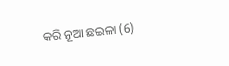କରି ନୂଆ ଛଇଳା (6)